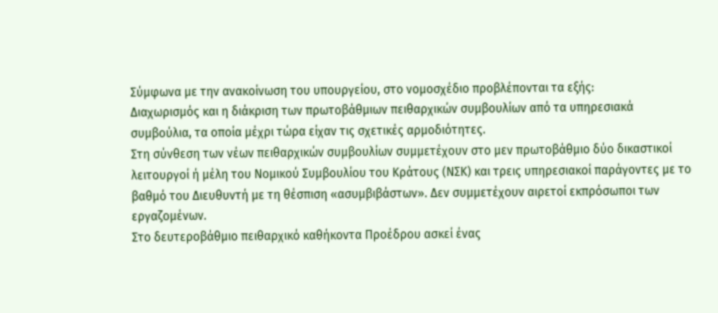Σύμφωνα με την ανακοίνωση του υπουργείου, στο νομοσχέδιο προβλέπονται τα εξής:
Διαχωρισμός και η διάκριση των πρωτοβάθμιων πειθαρχικών συμβουλίων από τα υπηρεσιακά συμβούλια, τα οποία μέχρι τώρα είχαν τις σχετικές αρμοδιότητες.
Στη σύνθεση των νέων πειθαρχικών συμβουλίων συμμετέχουν στο μεν πρωτοβάθμιο δύο δικαστικοί λειτουργοί ή μέλη του Νομικού Συμβουλίου του Κράτους (ΝΣΚ) και τρεις υπηρεσιακοί παράγοντες με το βαθμό του Διευθυντή με τη θέσπιση «ασυμβιβάστων». Δεν συμμετέχουν αιρετοί εκπρόσωποι των εργαζομένων.
Στο δευτεροβάθμιο πειθαρχικό καθήκοντα Προέδρου ασκεί ένας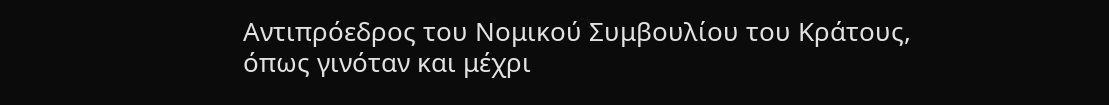Αντιπρόεδρος του Νομικού Συμβουλίου του Κράτους, όπως γινόταν και μέχρι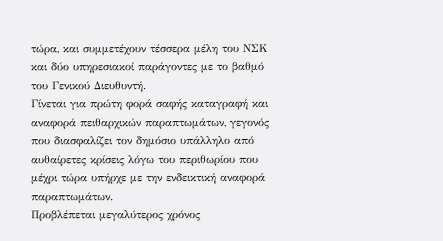τώρα, και συμμετέχουν τέσσερα μέλη του ΝΣΚ και δύο υπηρεσιακοί παράγοντες με το βαθμό του Γενικού Διευθυντή.
Γίνεται για πρώτη φορά σαφής καταγραφή και αναφορά πειθαρχικών παραπτωμάτων, γεγονός που διασφαλίζει τον δημόσιο υπάλληλο από αυθαίρετες κρίσεις λόγω του περιθωρίου που μέχρι τώρα υπήρχε με την ενδεικτική αναφορά παραπτωμάτων.
Προβλέπεται μεγαλύτερος χρόνος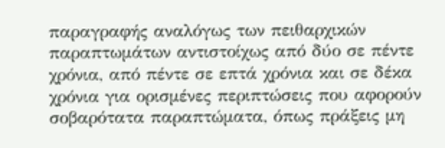παραγραφής αναλόγως των πειθαρχικών παραπτωμάτων αντιστοίχως από δύο σε πέντε χρόνια, από πέντε σε επτά χρόνια και σε δέκα χρόνια για ορισμένες περιπτώσεις που αφορούν σοβαρότατα παραπτώματα, όπως πράξεις μη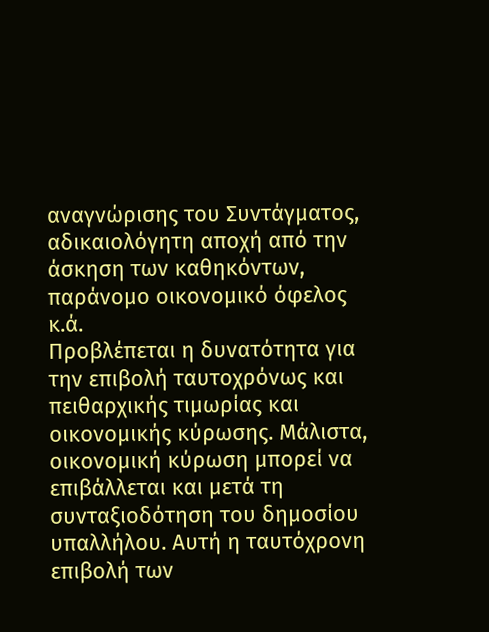αναγνώρισης του Συντάγματος, αδικαιολόγητη αποχή από την άσκηση των καθηκόντων, παράνομο οικονομικό όφελος κ.ά.
Προβλέπεται η δυνατότητα για την επιβολή ταυτοχρόνως και πειθαρχικής τιμωρίας και οικονομικής κύρωσης. Μάλιστα, οικονομική κύρωση μπορεί να επιβάλλεται και μετά τη συνταξιοδότηση του δημοσίου υπαλλήλου. Αυτή η ταυτόχρονη επιβολή των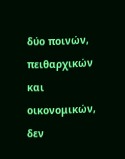δύο ποινών, πειθαρχικών και οικονομικών, δεν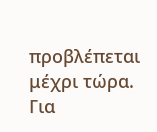προβλέπεται μέχρι τώρα.
Για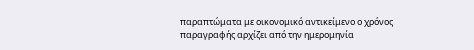παραπτώματα με οικονομικό αντικείμενο ο χρόνος παραγραφής αρχίζει από την ημερομηνία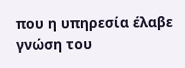που η υπηρεσία έλαβε γνώση του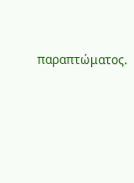παραπτώματος.